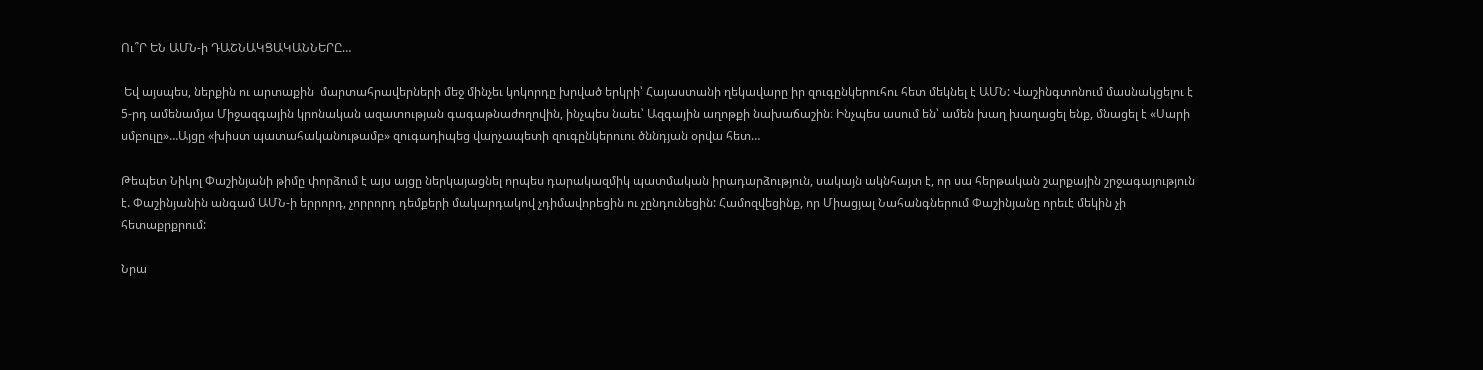Ու՞Ր ԵՆ ԱՄՆ-ի ԴԱՇՆԱԿՑԱԿԱՆՆԵՐԸ…

 Եվ այսպես, ներքին ու արտաքին  մարտահրավերների մեջ մինչեւ կոկորդը խրված երկրի՝ Հայաստանի ղեկավարը իր զուգընկերուհու հետ մեկնել է ԱՄՆ: Վաշինգտոնում մասնակցելու է 5-րդ ամենամյա Միջազգային կրոնական ազատության գագաթնաժողովին, ինչպես նաեւ՝ Ազգային աղոթքի նախաճաշին։ Ինչպես ասում են՝ ամեն խաղ խաղացել ենք, մնացել է «Սարի սմբուլը»…Այցը «խիստ պատահականութամբ» զուգադիպեց վարչապետի զուգընկերուու ծննդյան օրվա հետ…

Թեպետ Նիկոլ Փաշինյանի թիմը փորձում է այս այցը ներկայացնել որպես դարակազմիկ պատմական իրադարձություն, սակայն ակնհայտ է, որ սա հերթական շարքային շրջագայություն է. Փաշինյանին անգամ ԱՄՆ-ի երրորդ, չորրորդ դեմքերի մակարդակով չդիմավորեցին ու չընդունեցին: Համոզվեցինք, որ Միացյալ Նահանգներում Փաշինյանը որեւէ մեկին չի հետաքրքրում:

Նրա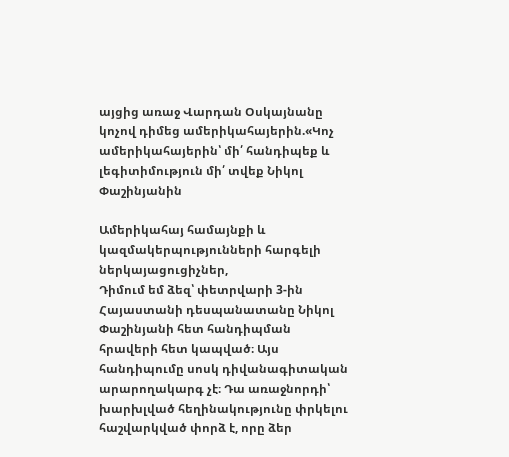այցից առաջ Վարդան Օսկայնանը կոչով դիմեց ամերիկահայերին.«Կոչ ամերիկահայերին՝ մի՛ հանդիպեք և լեգիտիմություն մի՛ տվեք Նիկոլ Փաշինյանին

Ամերիկահայ համայնքի և կազմակերպությունների հարգելի ներկայացուցիչներ,
Դիմում եմ ձեզ՝ փետրվարի 3-ին Հայաստանի դեսպանատանը Նիկոլ Փաշինյանի հետ հանդիպման հրավերի հետ կապված։ Այս հանդիպումը սոսկ դիվանագիտական արարողակարգ չէ։ Դա առաջնորդի՝ խարխլված հեղինակությունը փրկելու հաշվարկված փորձ է, որը ձեր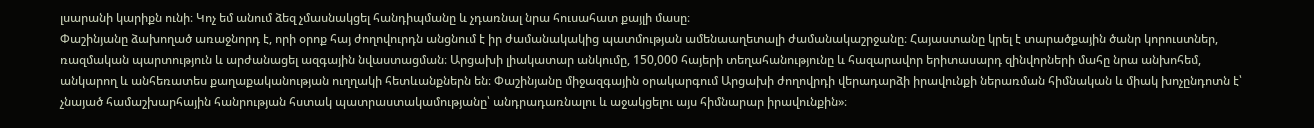լսարանի կարիքն ունի։ Կոչ եմ անում ձեզ չմասնակցել հանդիպմանը և չդառնալ նրա հուսահատ քայլի մասը։
Փաշինյանը ձախողած առաջնորդ է, որի օրոք հայ ժողովուրդն անցնում է իր ժամանակակից պատմության ամենաաղետալի ժամանակաշրջանը։ Հայաստանը կրել է տարածքային ծանր կորուստներ, ռազմական պարտություն և արժանացել ազգային նվաստացման։ Արցախի լիակատար անկումը, 150,000 հայերի տեղահանությունը և հազարավոր երիտասարդ զինվորների մահը նրա անխոհեմ, անկարող և անհեռատես քաղաքականության ուղղակի հետևանքներն են։ Փաշինյանը միջազգային օրակարգում Արցախի ժողովրդի վերադարձի իրավունքի ներառման հիմնական և միակ խոչընդոտն է՝ չնայած համաշխարհային հանրության հստակ պատրաստակամությանը՝ անդրադառնալու և աջակցելու այս հիմնարար իրավունքին»։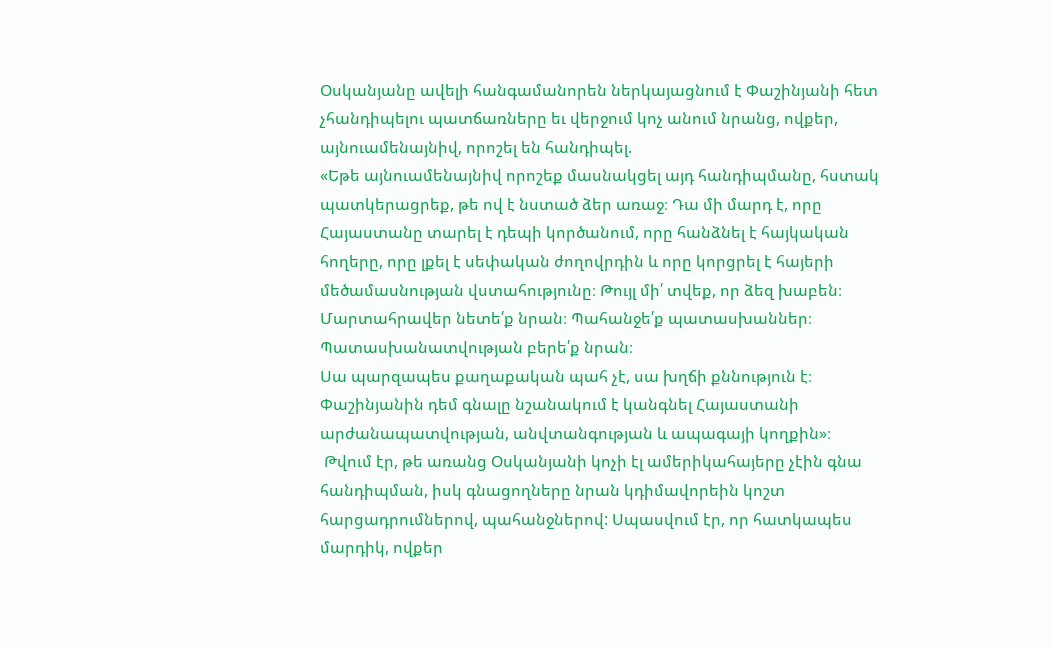Օսկանյանը ավելի հանգամանորեն ներկայացնում է Փաշինյանի հետ չհանդիպելու պատճառները եւ վերջում կոչ անում նրանց, ովքեր, այնուամենայնիվ, որոշել են հանդիպել.
«Եթե այնուամենայնիվ որոշեք մասնակցել այդ հանդիպմանը, հստակ պատկերացրեք, թե ով է նստած ձեր առաջ։ Դա մի մարդ է, որը Հայաստանը տարել է դեպի կործանում, որը հանձնել է հայկական հողերը, որը լքել է սեփական ժողովրդին և որը կորցրել է հայերի մեծամասնության վստահությունը։ Թույլ մի՛ տվեք, որ ձեզ խաբեն։ Մարտահրավեր նետե՛ք նրան։ Պահանջե՛ք պատասխաններ։ Պատասխանատվության բերե՛ք նրան։
Սա պարզապես քաղաքական պահ չէ, սա խղճի քննություն է։ Փաշինյանին դեմ գնալը նշանակում է կանգնել Հայաստանի արժանապատվության, անվտանգության և ապագայի կողքին»։
 Թվում էր, թե առանց Օսկանյանի կոչի էլ ամերիկահայերը չէին գնա հանդիպման, իսկ գնացողները նրան կդիմավորեին կոշտ հարցադրումներով, պահանջներով: Սպասվում էր, որ հատկապես մարդիկ, ովքեր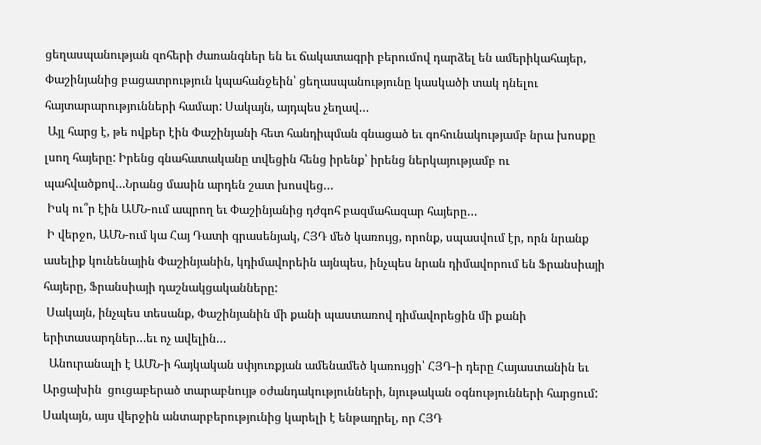ցեղասպանության զոհերի ժառանգներ են եւ ճակատագրի բերումով դարձել են ամերիկահայեր, Փաշինյանից բացատրություն կպահանջեին՝ ցեղասպանությունը կասկածի տակ դնելու  հայտարարությունների համար: Սակայն, այդպես չեղավ…
 Այլ հարց է, թե ովքեր էին Փաշինյանի հետ հանդիպման գնացած եւ գոհունակությամբ նրա խոսքը լսող հայերը: Իրենց գնահատականը տվեցին հենց իրենք՝ իրենց ներկայությամբ ու պահվածքով…Նրանց մասին արդեն շատ խոսվեց…
 Իսկ ու՞ր էին ԱՄՆ-ում ապրող եւ Փաշինյանից դժգոհ բազմահազար հայերը…
 Ի վերջո, ԱՄՆ-ում կա Հայ Դատի գրասենյակ, ՀՅԴ մեծ կառույց, որոնք, սպասվում էր, որն նրանք ասելիք կունենային Փաշինյանին, կդիմավորեին այնպես, ինչպես նրան դիմավորում են Ֆրանսիայի հայերը, Ֆրանսիայի դաշնակցականները:
 Սակայն, ինչպես տեսանք, Փաշինյանին մի քանի պաստառով դիմավորեցին մի քանի երիտասարդներ…եւ ոչ ավելին…
  Անուրանալի է ԱՄՆ-ի հայկական սփյուռքյան ամենամեծ կառույցի՝ ՀՅԴ-ի դերը Հայաստանին եւ Արցախին  ցուցաբերած տարաբնույթ օժանդակությունների, նյութական օգնությունների հարցում: Սակայն, այս վերջին անտարբերությունից կարելի է ենթադրել, որ ՀՅԴ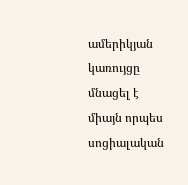ամերիկյան կառույցը մնացել է միայն որպես սոցիալական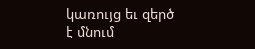կառույց եւ զերծ է մնում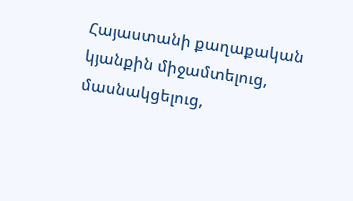Հայաստանի քաղաքական կյանքին միջամտելուց, մասնակցելուց,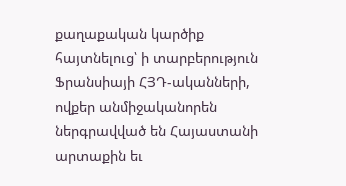քաղաքական կարծիք հայտնելուց՝ ի տարբերություն Ֆրանսիայի ՀՅԴ-ականների, ովքեր անմիջականորեն ներգրավված են Հայաստանի արտաքին եւ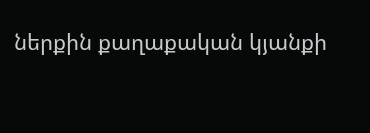ներքին քաղաքական կյանքի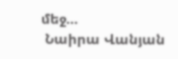մեջ…
 Նաիրա Վանյան